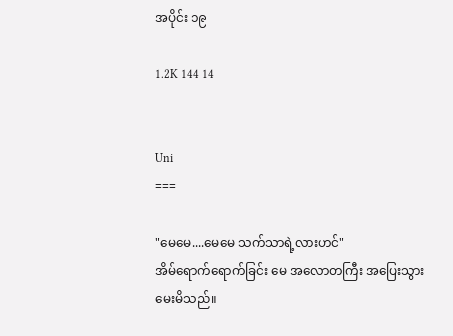အပိုင်း ၁၉

1.2K 144 14


Uni
===

"မေမေ....မေမေ သက်သာရဲ့လားဟင်"
အိမ်ရောက်ရောက်ခြင်း မေ အလောတကြီး အပြေးသွားမေးမိသည်။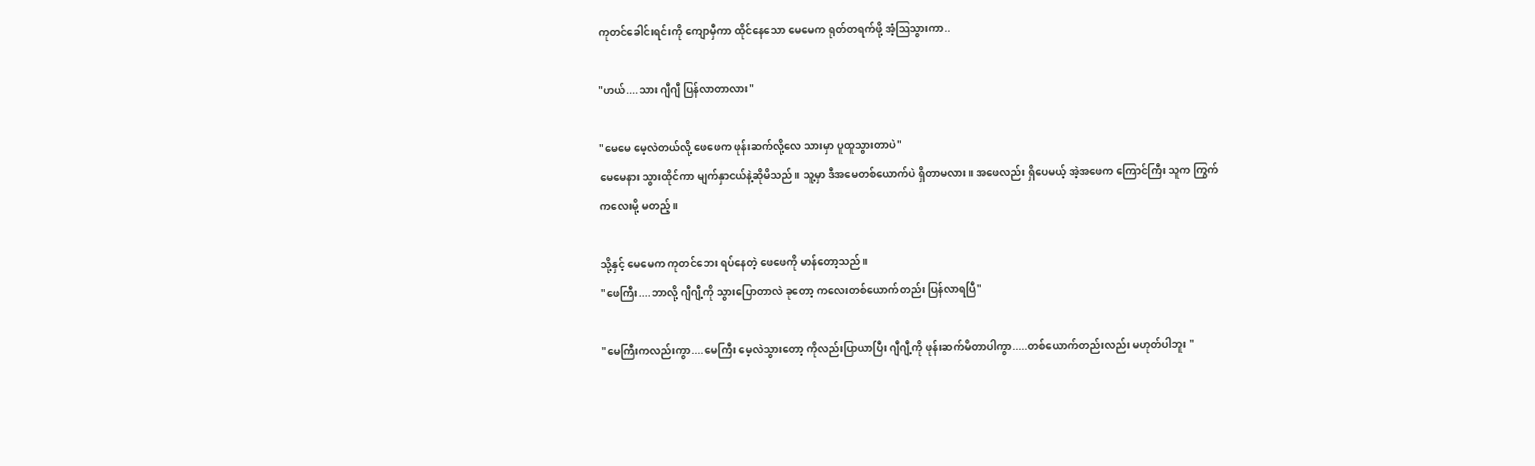ကုတင်ခေါင်းရင်းကို ကျောမှီကာ ထိုင်နေသော မေမေက ရုတ်တရက်ဖို့ အံ့ဩသွားကာ..

"ဟယ်....သား ဂျီဂျီ ပြန်လာတာလား"

"မေမေ မေ့လဲတယ်လို့ ဖေဖေက ဖုန်းဆက်လို့လေ သားမှာ ပူထူသွားတာပဲ"
မေမေနား သွားထိုင်ကာ မျက်နှာငယ်နဲ့ဆိုမိသည်။ သူ့မှာ ဒီအမေတစ်ယောက်ပဲ ရှိတာမလား။ အဖေလည်း ရှိပေမယ့် အဲ့အဖေက ကြောင်ကြီး သူက ကြွက်ကလေးမို့ မတည့်။

သို့နှင့် မေမေက ကုတင်ဘေး ရပ်နေတဲ့ ဖေဖေကို မာန်တော့သည်။
"ဖေကြီး....ဘာလို့ ဂျီဂျီ့ကို သွားပြောတာလဲ ခုတော့ ကလေးတစ်ယောက်တည်း ပြန်လာရပြီ"

"မေကြီးကလည်းကွာ....မေကြီး မေ့လဲသွားတော့ ကိုလည်းပြာယာပြီး ဂျီဂျီ့ကို ဖုန်းဆက်မိတာပါကွာ.....တစ်ယောက်တည်းလည်း မဟုတ်ပါဘူး "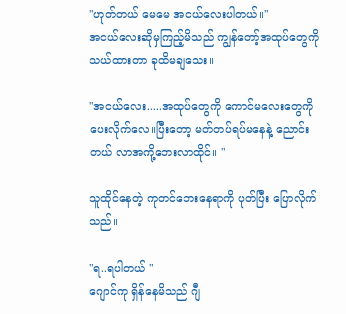"ဟုတ်တယ် မေမေ အငယ်လေးပါတယ်။"
အငယ်လေးဆိုမှကြည့်မိသည် ကျွန်တော့်အထုပ်တွေကို သယ်ထားတာ ခုထိမချသေး။

"အငယ်လေး.....အထုပ်တွေကို ကောင်မလေးတွေကို ပေးလိုက်လေ။ပြီးတော့ မတ်တပ်ရပ်မနေနဲ့ ညောင်းတယ် လာအကို့ဘေးလာထိုင်။ "

သူထိုင်နေတဲ့ ကုတင်ဘေးနေရာကို ပုတ်ပြီး ပြောလိုက်သည်။

"ရ..ရပါတယ် "
ဂျောင်ကု ရှိန်နေမိသည် ဂျီ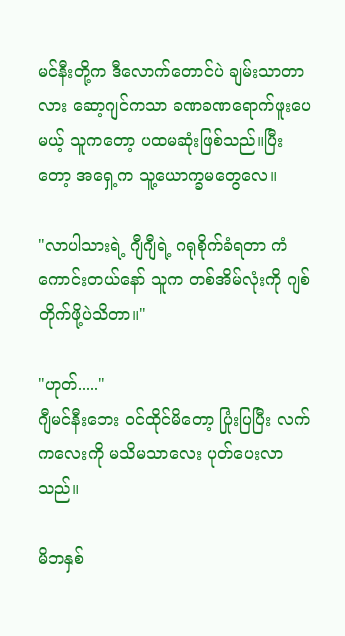မင်နီးတို့က ဒီလောက်တောင်ပဲ ချမ်းသာတာလား ဆော့ဂျင်ကသာ ခဏခဏရောက်ဖူးပေမယ့် သူကတော့ ပထမဆုံးဖြစ်သည်။ပြီးတော့ အရှေ့က သူ့ယောက္ခမတွေလေ။

"လာပါသားရဲ့ ဂျီဂျီရဲ့ ဂရုစိုက်ခံရတာ ကံကောင်းတယ်နော် သူက တစ်အိမ်လုံးကို ဂျစ်တိုက်ဖို့ပဲသိတာ။"

"ဟုတ်....."
ဂျီမင်နီးဘေး ဝင်ထိုင်မိတော့ ပြုံးပြပြီး လက်ကလေးကို မသိမသာလေး ပုတ်ပေးလာသည်။

မိဘနှစ်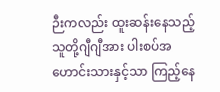ဉီးကလည်း ထူးဆန်းနေသည့် သူတို့ဂျီဂျီအား ပါးစပ်အဟောင်းသားနှင့်သာ ကြည့်နေ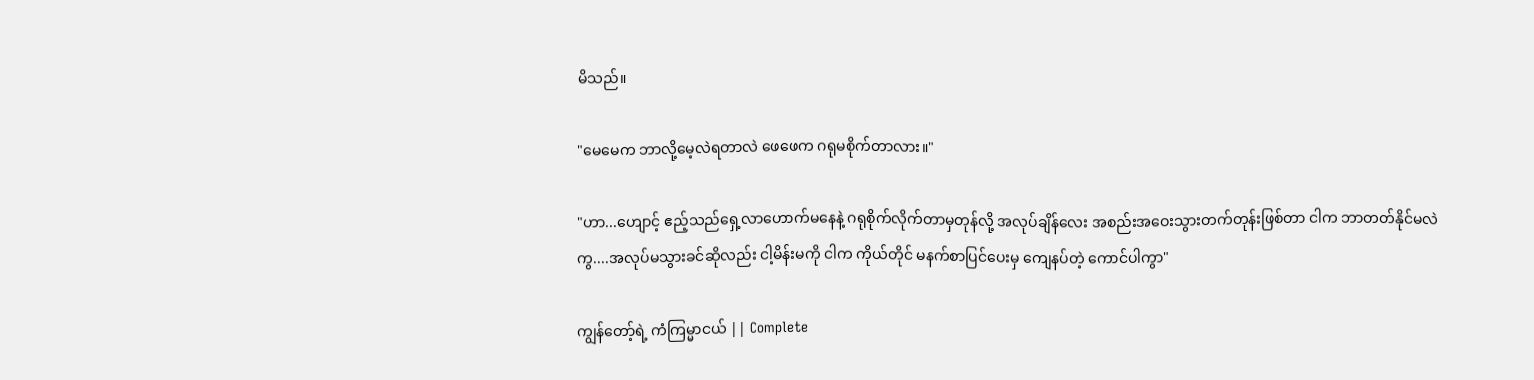မိသည်။

"မေမေက ဘာလို့မေ့လဲရတာလဲ ဖေဖေက ဂရုမစိုက်တာလား။"

"ဟာ...ဟျောင့် ဧည့်သည်ရှေ့လာဟောက်မနေနဲ့ ဂရုစိုက်လိုက်တာမှတုန်လို့ အလုပ်ချိန်လေး အစည်းအဝေးသွားတက်တုန်းဖြစ်တာ ငါက ဘာတတ်နိုင်မလဲကွ....အလုပ်မသွားခင်ဆိုလည်း ငါ့မိန်းမကို ငါက ကိုယ်တိုင် မနက်စာပြင်ပေးမှ ကျေနပ်တဲ့ ကောင်ပါကွာ"

ကျွန်တော့်ရဲ့ ကံကြမ္မာငယ် || Complete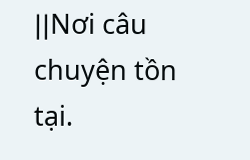||Nơi câu chuyện tồn tại.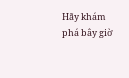Hãy khám phá bây giờ